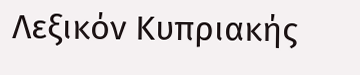Λεξικόν Κυπριακής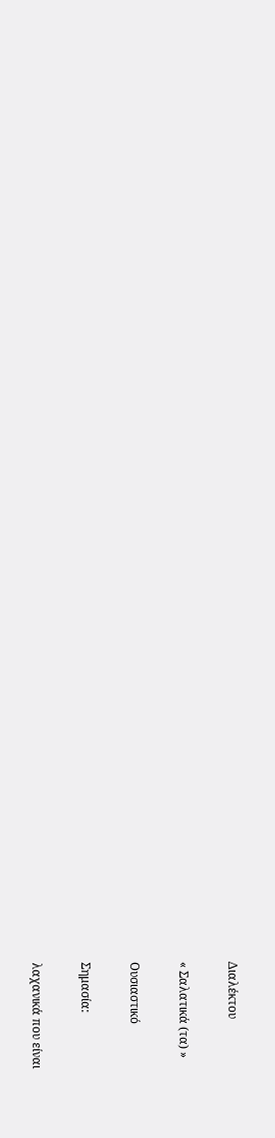Διαλέκτου

« Σαλατικά (τα) »

Ουσιαστικό

Σημασία:

λαχανικά που είναι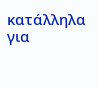κατάλληλα για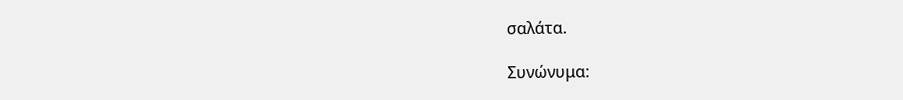σαλάτα.

Συνώνυμα: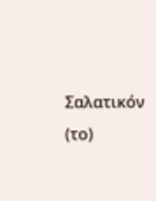Σαλατικόν (το)